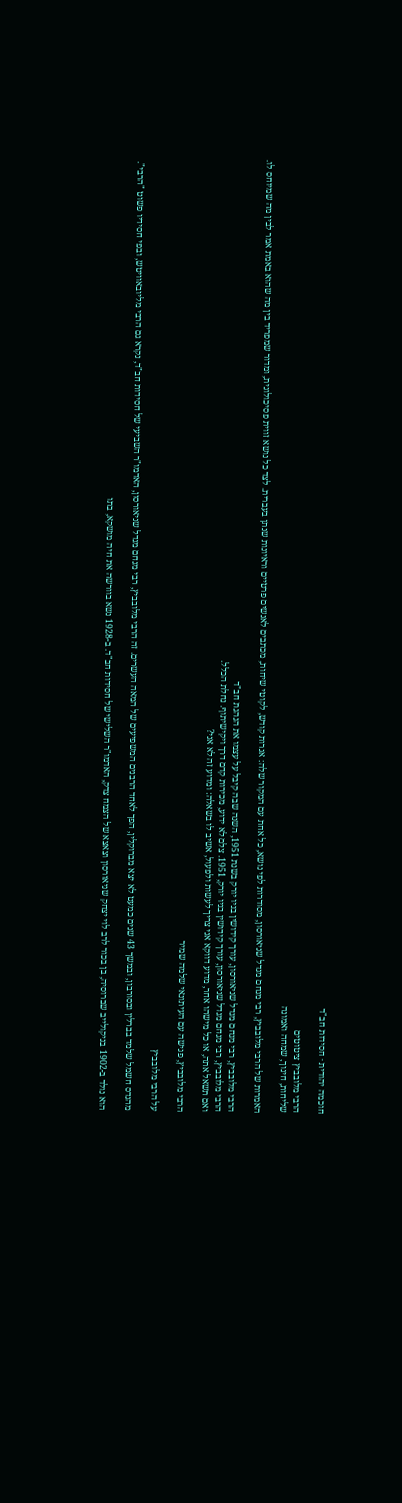חוכמה יהודית · חסידות חב"ד

הרבי מלובביץ ציטוטים
שליחות, חינוך, שמחה ואמונה

האמרות של הרבי מלובביץ, רבי מנחם מנדל שניאורסון, מסודרות לפי נושא, כל אחת עם המקור שלה: אגרות קודש, לקוטי שיחות, מכתבים לאנשים פרטיים וראיונות שנתן בעברית. לצד כל נושא זווית פסיכולוגית, ומדור שמפריד בין מה שהוא באמת אמר לבין מה שמיוחס לו.

הרבי מלובביץ, רבי מנחם מנדל שניאורסון, עורך קידושין בניו יורק בשנת 1951, השנה שבה קיבל על עצמו את הנהגת חב"ד
הרבי מלובביץ, רבי מנחם מנדל שניאורסון, עורך קידושין בניו יורק, 1951. צלם לא ידוע, מכירות קדם דרך ויקישיתוף. נחלת הכלל.
ואם תשאל אתה, או כל מישהו אחר, מדוע דווקא אני צריך לעשות ולפעול, אשיב לו בשאלה: ומדוע זה לא אני?

הרבי מלובביץ, פגישה עם העיתונאי שלמה שמיר

על הרבי מלובביץ

מהנדס חשמל שלמד בברלין ובסורבון, ובמשך 43 שנים כמעט לא יצא מברוקלין, הפך לאחד הרבנים המשפיעים של המאה העשרים. זה הרבי מלובביץ, רבי מנחם מנדל שניאורסון, האדמו"ר השביעי של חסידות חב"ד, נקרא גם הרבי מליובאוויטש, ובפי חסידיו פשוט "הרבי".

הוא נולד ב-1902 בניקולייב שברוסיה, בן בכור לרב לוי יצחק שניאורסון וצאצא של הצמח צדק, האדמו"ר השלישי של חסידות חב"ד. ב-1928 נשא בוורשה את חיה מושקא, בתו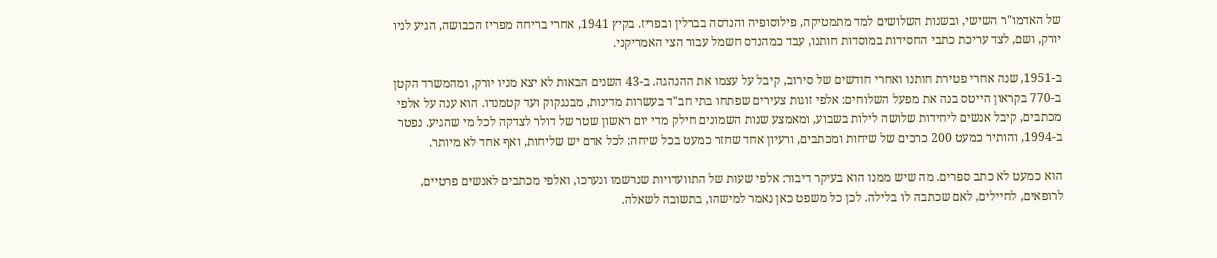של האדמו"ר השישי, ובשנות השלושים למד מתמטיקה, פילוסופיה והנדסה בברלין ובפריז. בקיץ 1941, אחרי בריחה מפריז הכבושה, הגיע לניו יורק, ושם, לצד עריכת כתבי החסידות במוסדות חותנו, עבד כמהנדס חשמל עבור הצי האמריקני.

ב-1951, שנה אחרי פטירת חותנו ואחרי חודשים של סירוב, קיבל על עצמו את ההנהגה. ב-43 השנים הבאות לא יצא מניו יורק, ומהמשרד הקטן ב-770 בקראון הייטס בנה את מפעל השלוחים: אלפי זוגות צעירים שפתחו בתי חב"ד בעשרות מדינות, מבנגקוק ועד קטמנדו. הוא ענה על אלפי מכתבים, קיבל אנשים ליחידות שלושה לילות בשבוע, ומאמצע שנות השמונים חילק מדי יום ראשון שטר של דולר לצדקה לכל מי שהגיע. נפטר ב-1994, והותיר כמעט 200 כרכים של שיחות ומכתבים, ורעיון אחד שחזר כמעט בכל שיחה: לכל אדם יש שליחות, ואף אחד לא מיותר.

הוא כמעט לא כתב ספרים. מה שיש ממנו הוא בעיקר דיבור: אלפי שעות של התוועדויות שנרשמו ונערכו, ואלפי מכתבים לאנשים פרטיים, לרופאים, לחיילים, לאם שכתבה לו בלילה. לכן כל משפט כאן נאמר למישהו, בתשובה לשאלה.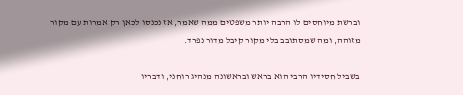וברשת מיוחסים לו הרבה יותר משפטים ממה שאמר, אז נכנסו לכאן רק אמרות עם מקור מזוהה, ומה שמסתובב בלי מקור קיבל מדור נפרד.

בשביל חסידיו הרבי הוא בראש ובראשונה מנהיג רוחני, ודבריו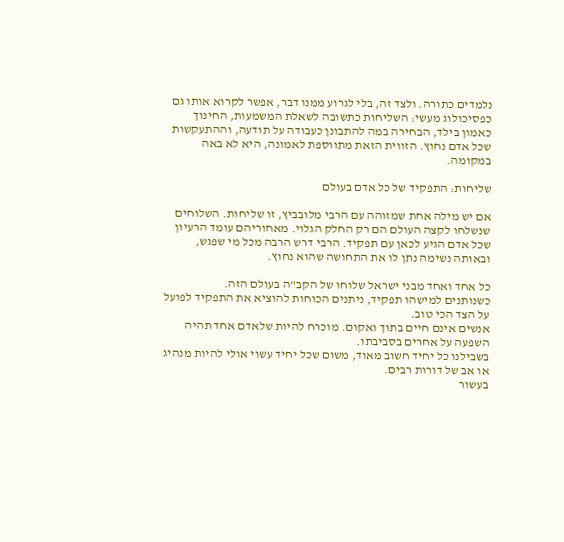נלמדים כתורה. ולצד זה, בלי לגרוע ממנו דבר, אפשר לקרוא אותו גם כפסיכולוג מעשי: השליחות כתשובה לשאלת המשמעות, החינוך כאמון בילד, הבחירה במה להתבונן כעבודה על תודעה, וההתעקשות שכל אדם נחוץ. הזווית הזאת מתווספת לאמונה, היא לא באה במקומה.

שליחות: התפקיד של כל אדם בעולם

אם יש מילה אחת שמזוהה עם הרבי מלובביץ, זו שליחות. השלוחים שנשלחו לקצה העולם הם רק החלק הגלוי. מאחוריהם עומד הרעיון שכל אדם הגיע לכאן עם תפקיד. הרבי דרש הרבה מכל מי שפגש, ובאותה נשימה נתן לו את התחושה שהוא נחוץ.

כל אחד ואחד מבני ישראל שלוחו של הקב"ה בעולם הזה.
כשנותנים למישהו תפקיד, ניתנים הכוחות להוציא את התפקיד לפועל על הצד הכי טוב.
אנשים אינם חיים בתוך ואקום. מוכרח להיות שלאדם אחד תהיה השפעה על אחרים בסביבתו.
בשבילנו כל יחיד חשוב מאוד, משום שכל יחיד עשוי אולי להיות מנהיג או אב של דורות רבים.
בעשור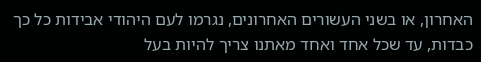האחרון, או בשני העשורים האחרונים, נגרמו לעם היהודי אבידות כל כך כבדות, עד שכל אחד ואחד מאתנו צריך להיות בעל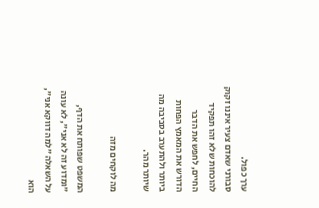ערך כפול.
סבורני שאדם צעיר איננו זקוק להוכחות שלא זהו תפקיד החיים, לחפש את הדבר הדורש את המאמץ הפחות ביותר ולהתערב בסביבה מה שיותר מהר.

מה לוקחים מזה

המשפט שפותח את הדף, "ומדוע זה לא אני", לא עונה על השאלה "למה דווקא אני", הוא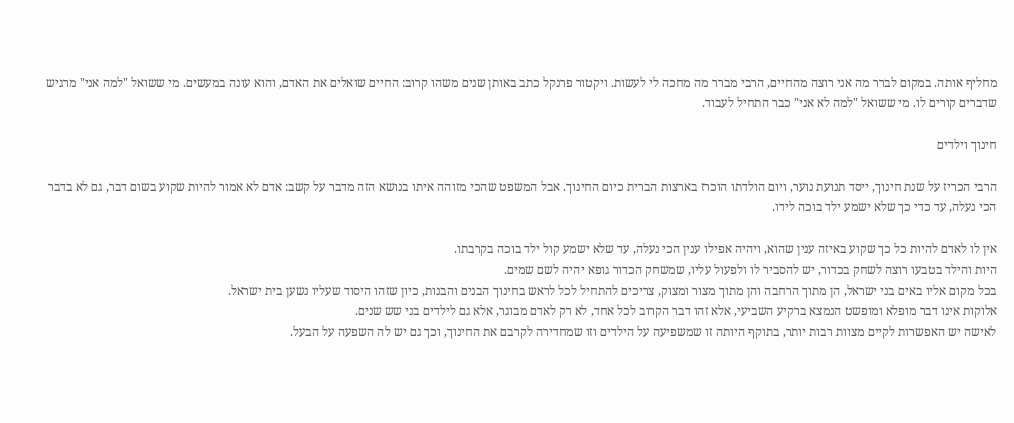מחליף אותה. במקום לברר מה אני רוצה מהחיים, הרבי מברר מה מחכה לי לעשות. ויקטור פרנקל כתב באותן שנים משהו קרוב: החיים שואלים את האדם, והוא עונה במעשים. מי ששואל "למה אני" מרגיש שדברים קורים לו. מי ששואל "למה לא אני" כבר התחיל לעבוד.

חינוך וילדים

הרבי הכריז על שנת חינוך, ייסד תנועת נוער, ויום הולדתו הוכרז בארצות הברית כיום החינוך. אבל המשפט שהכי מזוהה איתו בנושא הזה מדבר על קשב: אדם לא אמור להיות שקוע בשום דבר, גם לא בדבר הכי נעלה, עד כדי כך שלא ישמע ילד בוכה לידו.

אין לו לאדם להיות כל כך שקוע באיזה ענין שהוא, ויהיה אפילו ענין הכי נעלה, עד שלא ישמע קול ילד בוכה בקרבתו.
היות והילד בטבעו רוצה לשחק בכדור, יש להסביר לו ולפעול עליו, שמשחק הכדור גופא יהיה לשם שמים.
בכל מקום אליו באים בני ישראל, הן מתוך הרחבה והן מתוך מצור ומצוק, צריכים להתחיל לכל לראש בחינוך הבנים והבנות, כיון שזהו היסוד שעליו נשען בית ישראל.
אלוקות אינו דבר מופלא ומופשט הנמצא ברקיע השביעי, אלא זהו דבר הקרוב לכל אחד, לא רק לאדם מבוגר, אלא גם לילדים בני שש שנים.
לאישה יש האפשרות לקיים מצוות רבות יותר, בתוקף היותה זו שמשפיעה על הילדים וזו שמחדירה לקרבם את החינוך, וכך גם יש לה השפעה על הבעל.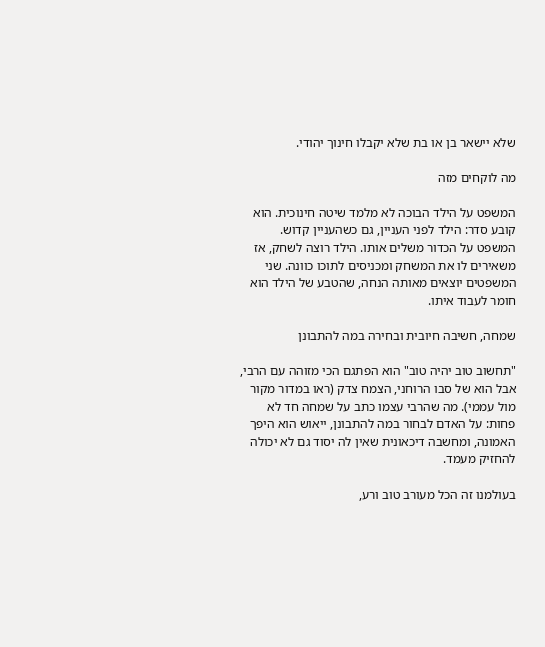שלא יישאר בן או בת שלא יקבלו חינוך יהודי.

מה לוקחים מזה

המשפט על הילד הבוכה לא מלמד שיטה חינוכית. הוא קובע סדר: הילד לפני העניין, גם כשהעניין קדוש. המשפט על הכדור משלים אותו. הילד רוצה לשחק, אז משאירים לו את המשחק ומכניסים לתוכו כוונה. שני המשפטים יוצאים מאותה הנחה, שהטבע של הילד הוא חומר לעבוד איתו.

שמחה, חשיבה חיובית ובחירה במה להתבונן

"תחשוב טוב יהיה טוב" הוא הפתגם הכי מזוהה עם הרבי, אבל הוא של סבו הרוחני, הצמח צדק (ראו במדור מקור מול עממי). מה שהרבי עצמו כתב על שמחה חד לא פחות: על האדם לבחור במה להתבונן, ייאוש הוא היפך האמונה, ומחשבה דיכאונית שאין לה יסוד גם לא יכולה להחזיק מעמד.

בעולמנו זה הכל מעורב טוב ורע,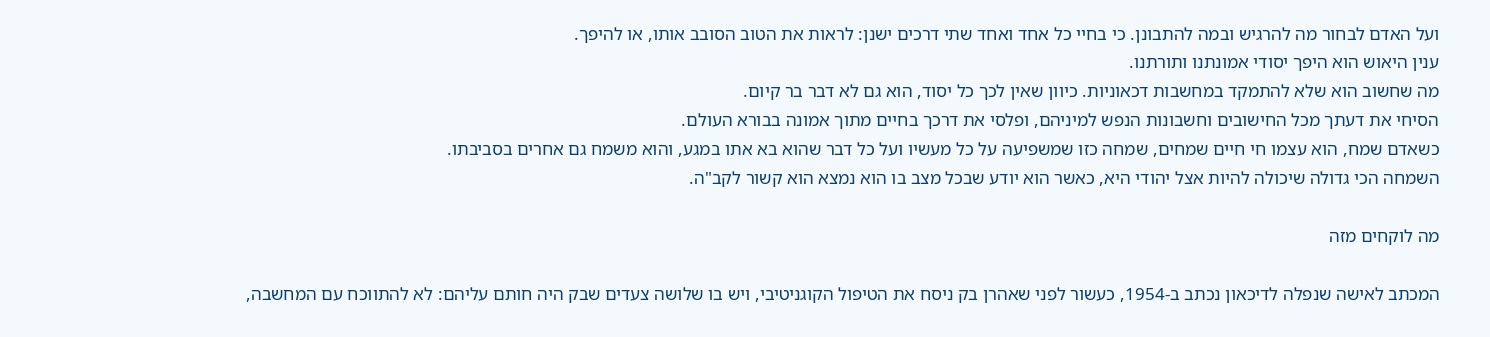ועל האדם לבחור מה להרגיש ובמה להתבונן. כי בחיי כל אחד ואחד שתי דרכים ישנן: לראות את הטוב הסובב אותו, או להיפך.
ענין היאוש הוא היפך יסודי אמונתנו ותורתנו.
מה שחשוב הוא שלא להתמקד במחשבות דכאוניות. כיוון שאין לכך כל יסוד, הוא גם לא דבר בר קיום.
הסיחי את דעתך מכל החישובים וחשבונות הנפש למיניהם, ופלסי את דרכך בחיים מתוך אמונה בבורא העולם.
כשאדם שמח, הוא עצמו חי חיים שמחים, שמחה כזו שמשפיעה על כל מעשיו ועל כל דבר שהוא בא אתו במגע, והוא משמח גם אחרים בסביבתו.
השמחה הכי גדולה שיכולה להיות אצל יהודי היא, כאשר הוא יודע שבכל מצב בו הוא נמצא הוא קשור לקב"ה.

מה לוקחים מזה

המכתב לאישה שנפלה לדיכאון נכתב ב-1954, כעשור לפני שאהרן בק ניסח את הטיפול הקוגניטיבי, ויש בו שלושה צעדים שבק היה חותם עליהם: לא להתווכח עם המחשבה,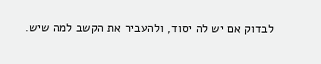לבדוק אם יש לה יסוד, ולהעביר את הקשב למה שיש.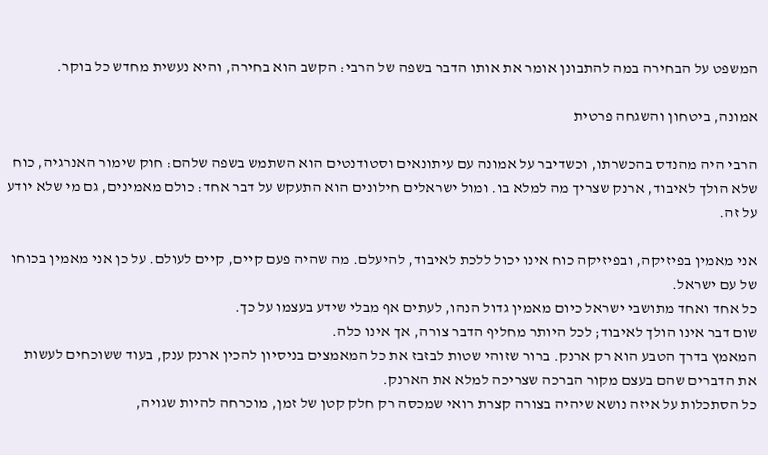המשפט על הבחירה במה להתבונן אומר את אותו הדבר בשפה של הרבי: הקשב הוא בחירה, והיא נעשית מחדש כל בוקר.

אמונה, ביטחון והשגחה פרטית

הרבי היה מהנדס בהכשרתו, וכשדיבר על אמונה עם עיתונאים וסטודנטים הוא השתמש בשפה שלהם: חוק שימור האנרגיה, כוח שלא הולך לאיבוד, ארנק שצריך מה למלא בו. ומול ישראלים חילונים הוא התעקש על דבר אחד: כולם מאמינים, גם מי שלא יודע על זה.

אני מאמין בפיזיקה, ובפיזיקה כוח אינו יכול ללכת לאיבוד, להיעלם. מה שהיה פעם קיים, קיים לעולם. על כן אני מאמין בכוחו של עם ישראל.
כל אחד ואחד מתושבי ישראל כיום מאמין גדול הנהו, לעתים אף מבלי שידע בעצמו על כך.
שום דבר אינו הולך לאיבוד; לכל היותר מחליף הדבר צורה, אך אינו כלה.
המאמץ בדרך הטבע הוא רק ארנק. ברור שזוהי שטות לבזבז את כל המאמצים בניסיון להכין ארנק ענק, בעוד ששוכחים לעשות את הדברים שהם בעצם מקור הברכה שצריכה למלא את הארנק.
כל הסתכלות על איזה נושא שיהיה בצורה קצרת רואי שמכסה רק חלק קטן של זמן, מוכרחה להיות שגויה,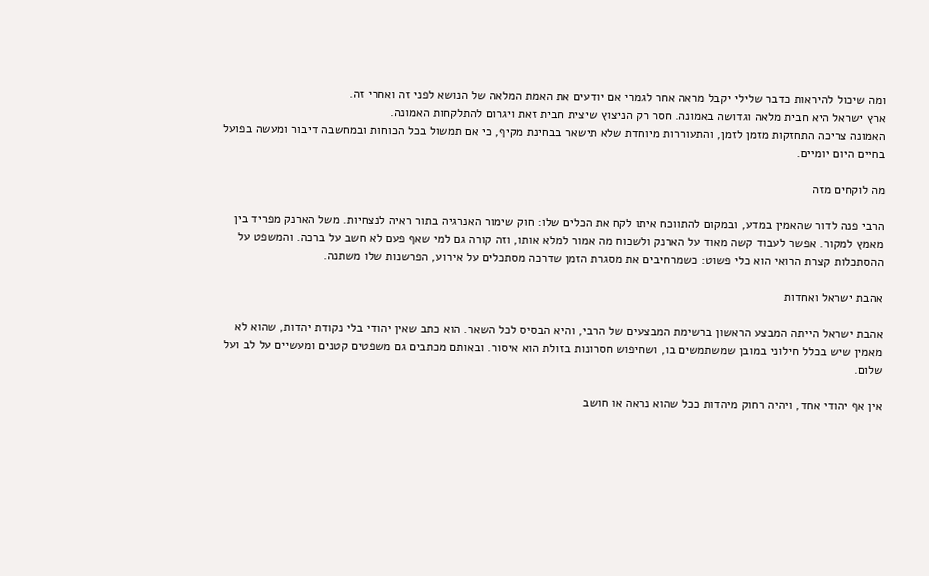ומה שיכול להיראות כדבר שלילי יקבל מראה אחר לגמרי אם יודעים את האמת המלאה של הנושא לפני זה ואחרי זה.
ארץ ישראל היא חבית מלאה וגדושה באמונה. חסר רק הניצוץ שיצית חבית זאת ויגרום להתלקחות האמונה.
האמונה צריכה התחזקות מזמן לזמן, והתעוררות מיוחדת שלא תישאר בבחינת מקיף, כי אם תמשול בכל הכוחות ובמחשבה דיבור ומעשה בפועל בחיים היום יומיים.

מה לוקחים מזה

הרבי פנה לדור שהאמין במדע, ובמקום להתווכח איתו לקח את הכלים שלו: חוק שימור האנרגיה בתור ראיה לנצחיות. משל הארנק מפריד בין מאמץ למקור. אפשר לעבוד קשה מאוד על הארנק ולשכוח מה אמור למלא אותו, וזה קורה גם למי שאף פעם לא חשב על ברכה. והמשפט על ההסתכלות קצרת הרואי הוא כלי פשוט: כשמרחיבים את מסגרת הזמן שדרכה מסתכלים על אירוע, הפרשנות שלו משתנה.

אהבת ישראל ואחדות

אהבת ישראל הייתה המבצע הראשון ברשימת המבצעים של הרבי, והיא הבסיס לכל השאר. הוא כתב שאין יהודי בלי נקודת יהדות, שהוא לא מאמין שיש בכלל חילוני במובן שמשתמשים בו, ושחיפוש חסרונות בזולת הוא איסור. ובאותם מכתבים גם משפטים קטנים ומעשיים על לב ועל שלום.

אין אף יהודי אחד, ויהיה רחוק מיהדות ככל שהוא נראה או חושב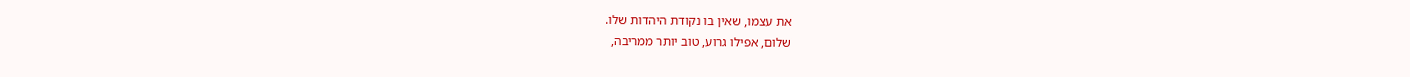את עצמו, שאין בו נקודת היהדות שלו.
שלום, אפילו גרוע, טוב יותר ממריבה,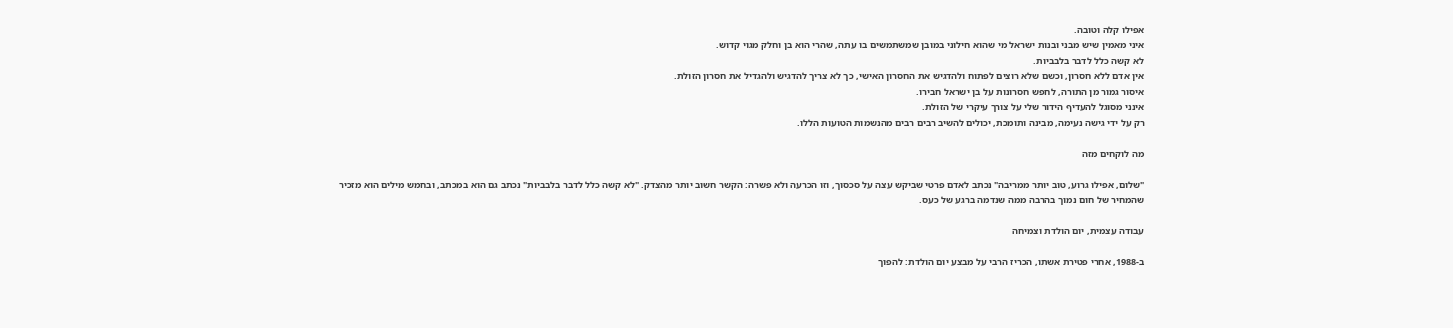אפילו קלה וטובה.
איני מאמין שיש מבני ובנות ישראל מי שהוא חילוני במובן שמשתמשים בו עתה, שהרי הוא בן וחלק מגוי קדוש.
לא קשה כלל לדבר בלבביות.
אין אדם ללא חסרון, וכשם שלא רוצים לפתוח ולהדגיש את החסרון האישי, כך לא צריך להדגיש ולהגדיל את חסרון הזולת.
איסור גמור מן התורה, לחפש חסרונות על בן ישראל חבירו.
אינני מסוגל להעדיף הידור שלי על צורך עיקרי של הזולת.
רק על ידי גישה נעימה, מבינה ותומכת, יכולים להשיב רבים רבים מהנשמות הטועות הללו.

מה לוקחים מזה

"שלום, אפילו גרוע, טוב יותר ממריבה" נכתב לאדם פרטי שביקש עצה על סכסוך, וזו הכרעה ולא פשרה: הקשר חשוב יותר מהצדק. "לא קשה כלל לדבר בלבביות" נכתב גם הוא במכתב, ובחמש מילים הוא מזכיר שהמחיר של חום נמוך בהרבה ממה שנדמה ברגע של כעס.

עבודה עצמית, יום הולדת וצמיחה

ב-1988, אחרי פטירת אשתו, הכריז הרבי על מבצע יום הולדת: להפוך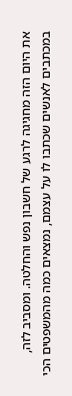את היום הזה מחגיגה לרגע של חשבון נפש והחלטה. ומסביב לזה, במכתבים לאנשים שכתבו לו על עצמם, נמצאים כמה מהמשפטים הכי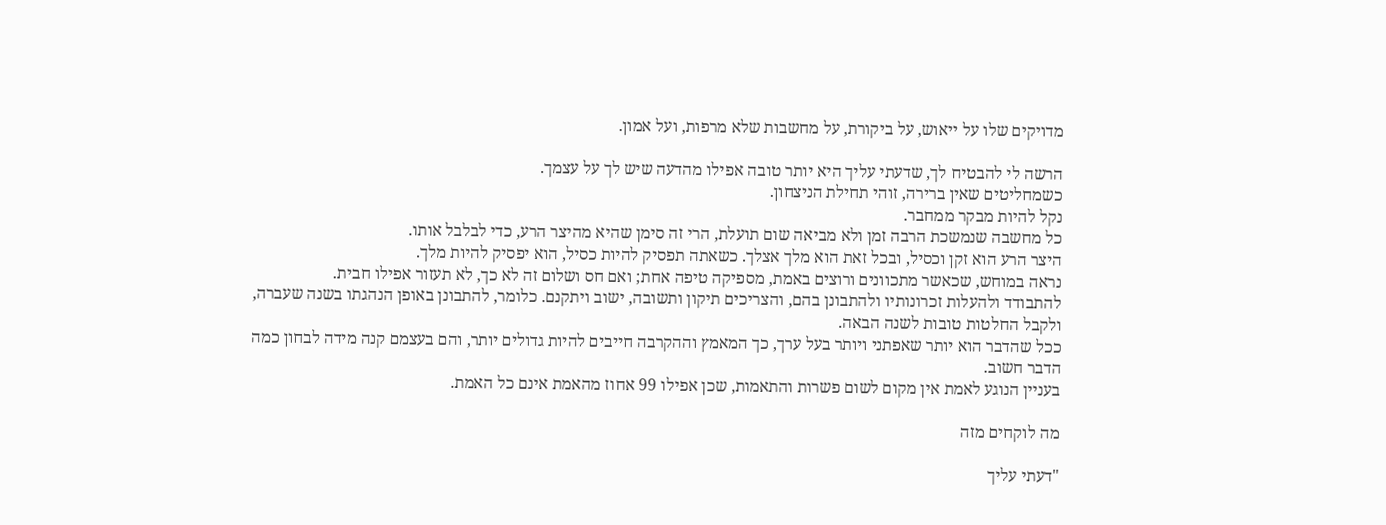מדויקים שלו על ייאוש, על ביקורת, על מחשבות שלא מרפות, ועל אמון.

הרשה לי להבטיח לך, שדעתי עליך היא יותר טובה אפילו מהדעה שיש לך על עצמך.
כשמחליטים שאין ברירה, זוהי תחילת הניצחון.
נקל להיות מבקר ממחבר.
כל מחשבה שנמשכת הרבה זמן ולא מביאה שום תועלת, הרי זה סימן שהיא מהיצר הרע, כדי לבלבל אותו.
היצר הרע הוא זקן וכסיל, ובכל זאת הוא מלך אצלך. כשאתה תפסיק להיות כסיל, הוא יפסיק להיות מלך.
נראה במוחש, שכאשר מתכוונים ורוצים באמת, מספיקה טיפה אחת; ואם חס ושלום זה לא כך, לא תעזור אפילו חבית.
להתבודד ולהעלות זכרונותיו ולהתבונן בהם, והצריכים תיקון ותשובה, ישוב ויתקנם. כלומר, להתבונן באופן הנהגתו בשנה שעברה, ולקבל החלטות טובות לשנה הבאה.
ככל שהדבר הוא יותר שאפתני ויותר בעל ערך, כך המאמץ וההקרבה חייבים להיות גדולים יותר, והם בעצמם קנה מידה לבחון כמה הדבר חשוב.
בעניין הנוגע לאמת אין מקום לשום פשרות והתאמות, שכן אפילו 99 אחוז מהאמת אינם כל האמת.

מה לוקחים מזה

"דעתי עליך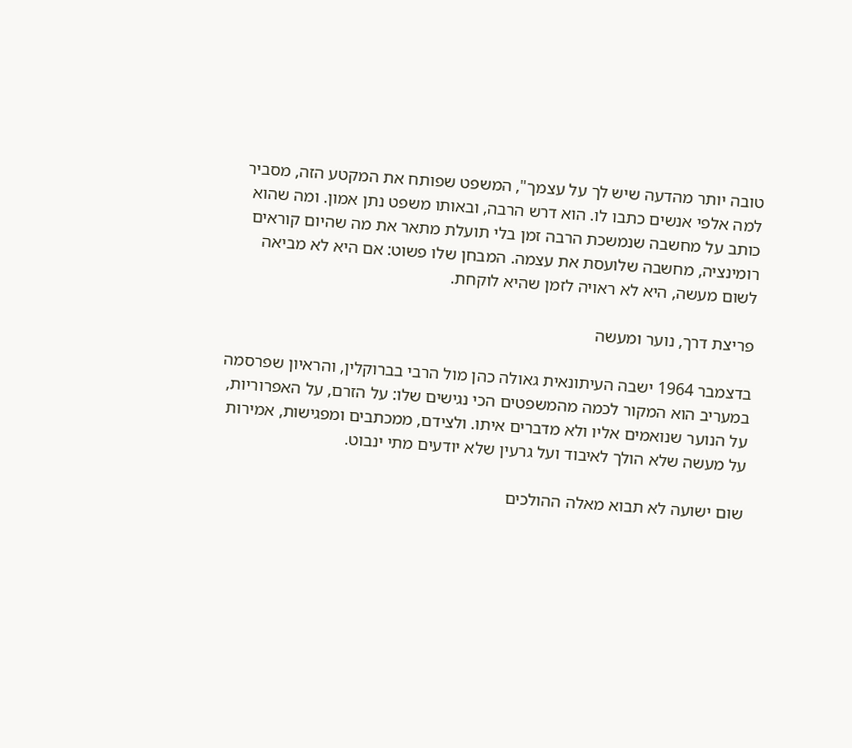טובה יותר מהדעה שיש לך על עצמך", המשפט שפותח את המקטע הזה, מסביר למה אלפי אנשים כתבו לו. הוא דרש הרבה, ובאותו משפט נתן אמון. ומה שהוא כותב על מחשבה שנמשכת הרבה זמן בלי תועלת מתאר את מה שהיום קוראים רומינציה, מחשבה שלועסת את עצמה. המבחן שלו פשוט: אם היא לא מביאה לשום מעשה, היא לא ראויה לזמן שהיא לוקחת.

פריצת דרך, נוער ומעשה

בדצמבר 1964 ישבה העיתונאית גאולה כהן מול הרבי בברוקלין, והראיון שפרסמה במעריב הוא המקור לכמה מהמשפטים הכי נגישים שלו: על הזרם, על האפרוריות, על הנוער שנואמים אליו ולא מדברים איתו. ולצידם, ממכתבים ומפגישות, אמירות על מעשה שלא הולך לאיבוד ועל גרעין שלא יודעים מתי ינבוט.

שום ישועה לא תבוא מאלה ההולכים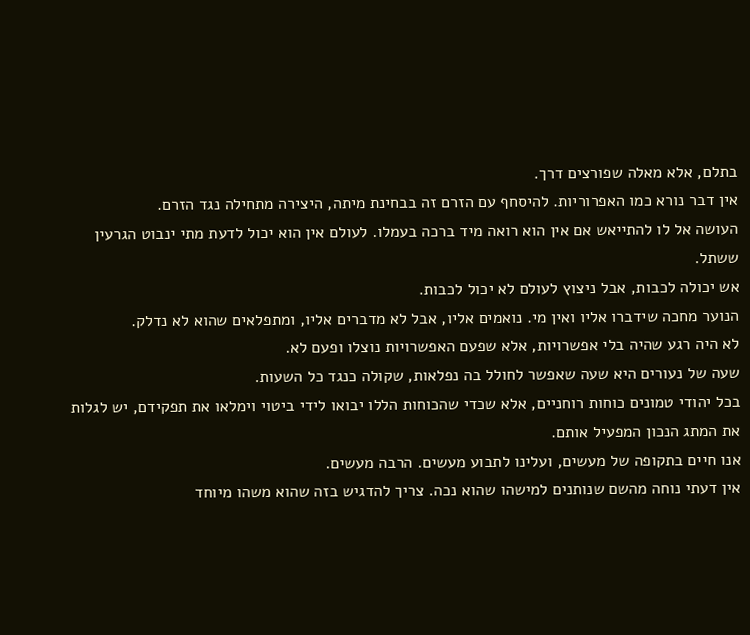בתלם, אלא מאלה שפורצים דרך.
אין דבר נורא כמו האפרוריות. להיסחף עם הזרם זה בבחינת מיתה, היצירה מתחילה נגד הזרם.
העושה אל לו להתייאש אם אין הוא רואה מיד ברכה בעמלו. לעולם אין הוא יכול לדעת מתי ינבוט הגרעין ששתל.
אש יכולה לכבות, אבל ניצוץ לעולם לא יכול לכבות.
הנוער מחכה שידברו אליו ואין מי. נואמים אליו, אבל לא מדברים אליו, ומתפלאים שהוא לא נדלק.
לא היה רגע שהיה בלי אפשרויות, אלא שפעם האפשרויות נוצלו ופעם לא.
שעה של נעורים היא שעה שאפשר לחולל בה נפלאות, שקולה כנגד כל השעות.
בכל יהודי טמונים כוחות רוחניים, אלא שכדי שהכוחות הללו יבואו לידי ביטוי וימלאו את תפקידם, יש לגלות את המתג הנכון המפעיל אותם.
אנו חיים בתקופה של מעשים, ועלינו לתבוע מעשים. הרבה מעשים.
אין דעתי נוחה מהשם שנותנים למישהו שהוא נכה. צריך להדגיש בזה שהוא משהו מיוחד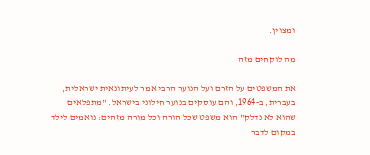ומצוין.

מה לוקחים מזה

את המשפטים על הזרם ועל הנוער הרבי אמר לעיתונאית ישראלית, בעברית, ב-1964, והם עוסקים בנוער חילוני בישראל. "מתפלאים שהוא לא נדלק" הוא משפט שכל הורה וכל מורה מזהים: נואמים לילד במקום לדבר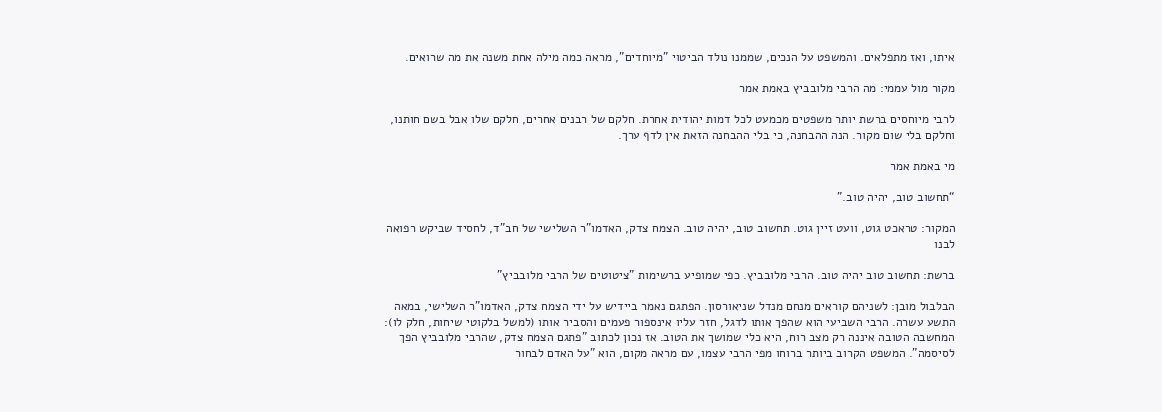איתו, ואז מתפלאים. והמשפט על הנכים, שממנו נולד הביטוי "מיוחדים", מראה כמה מילה אחת משנה את מה שרואים.

מקור מול עממי: מה הרבי מלובביץ באמת אמר

לרבי מיוחסים ברשת יותר משפטים מכמעט לכל דמות יהודית אחרת. חלקם של רבנים אחרים, חלקם שלו אבל בשם חותנו, וחלקם בלי שום מקור. הנה ההבחנה, כי בלי ההבחנה הזאת אין לדף ערך.

מי באמת אמר

“תחשוב טוב, יהיה טוב.”

המקור: טראכט גוט, וועט זיין גוט. תחשוב טוב, יהיה טוב. הצמח צדק, האדמו"ר השלישי של חב"ד, לחסיד שביקש רפואה לבנו

ברשת: תחשוב טוב יהיה טוב. הרבי מלובביץ. כפי שמופיע ברשימות "ציטוטים של הרבי מלובביץ"

הבלבול מובן: לשניהם קוראים מנחם מנדל שניאורסון. הפתגם נאמר ביידיש על ידי הצמח צדק, האדמו"ר השלישי, במאה התשע עשרה. הרבי השביעי הוא שהפך אותו לדגל, חזר עליו אינספור פעמים והסביר אותו (למשל בלקוטי שיחות, חלק לו): המחשבה הטובה איננה רק מצב רוח, היא כלי שמושך את הטוב. אז נכון לכתוב "פתגם הצמח צדק, שהרבי מלובביץ הפך לסיסמה". המשפט הקרוב ביותר ברוחו מפי הרבי עצמו, עם מראה מקום, הוא "על האדם לבחור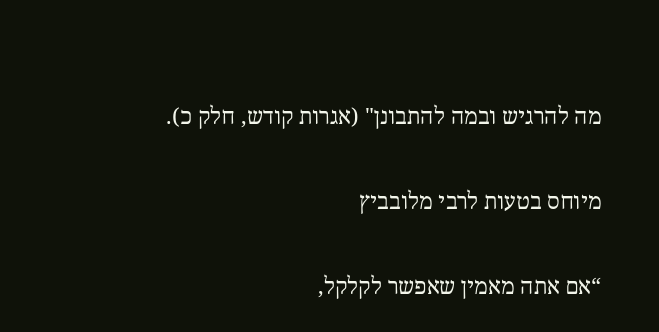מה להרגיש ובמה להתבונן" (אגרות קודש, חלק כ).

מיוחס בטעות לרבי מלובביץ

“אם אתה מאמין שאפשר לקלקל,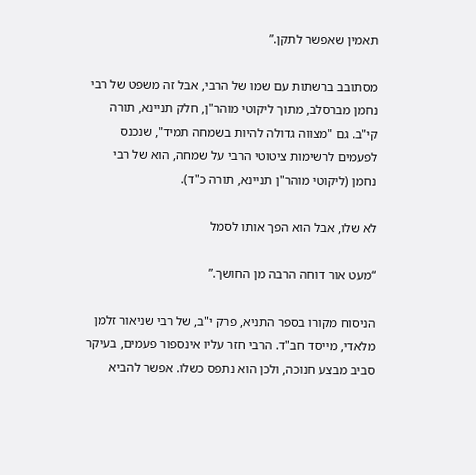תאמין שאפשר לתקן.”

מסתובב ברשתות עם שמו של הרבי, אבל זה משפט של רבי נחמן מברסלב, מתוך ליקוטי מוהר"ן, חלק תניינא, תורה קי"ב. גם "מצווה גדולה להיות בשמחה תמיד", שנכנס לפעמים לרשימות ציטוטי הרבי על שמחה, הוא של רבי נחמן (ליקוטי מוהר"ן תניינא, תורה כ"ד).

לא שלו, אבל הוא הפך אותו לסמל

“מעט אור דוחה הרבה מן החושך.”

הניסוח מקורו בספר התניא, פרק י"ב, של רבי שניאור זלמן מלאדי, מייסד חב"ד. הרבי חזר עליו אינספור פעמים, בעיקר סביב מבצע חנוכה, ולכן הוא נתפס כשלו. אפשר להביא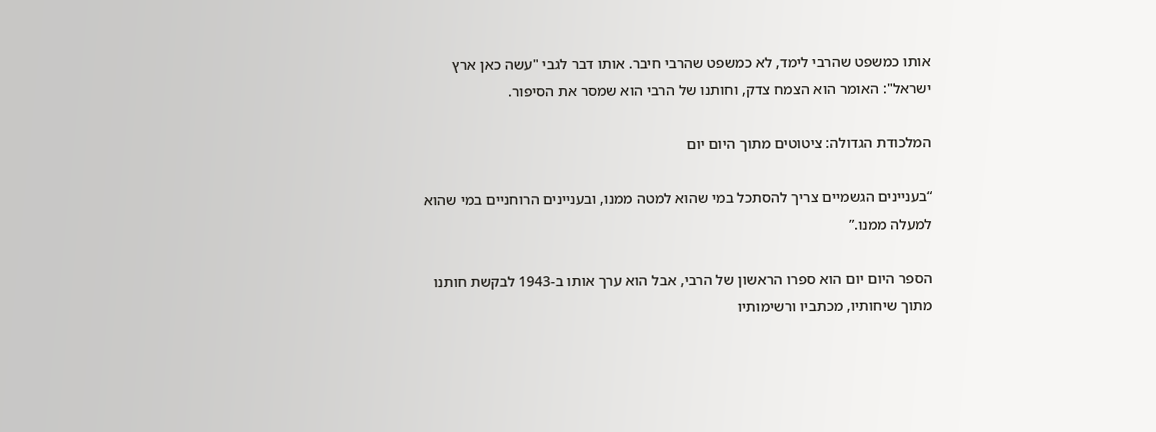אותו כמשפט שהרבי לימד, לא כמשפט שהרבי חיבר. אותו דבר לגבי "עשה כאן ארץ ישראל": האומר הוא הצמח צדק, וחותנו של הרבי הוא שמסר את הסיפור.

המלכודת הגדולה: ציטוטים מתוך היום יום

“בעניינים הגשמיים צריך להסתכל במי שהוא למטה ממנו, ובעניינים הרוחניים במי שהוא למעלה ממנו.”

הספר היום יום הוא ספרו הראשון של הרבי, אבל הוא ערך אותו ב-1943 לבקשת חותנו מתוך שיחותיו, מכתביו ורשימותיו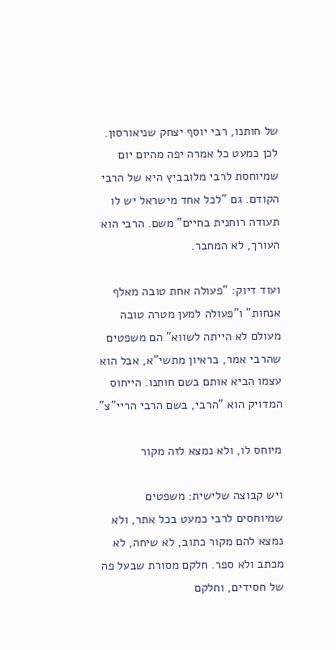של חותנו, רבי יוסף יצחק שניאורסון. לכן כמעט כל אמרה יפה מהיום יום שמיוחסת לרבי מלובביץ היא של הרבי הקודם. גם "לכל אחד מישראל יש לו תעודה רוחנית בחיים" משם. הרבי הוא העורך, לא המחבר.

ועוד דיוק: "פעולה אחת טובה מאלף אנחות" ו"פעולה למען מטרה טובה מעולם לא הייתה לשווא" הם משפטים שהרבי אמר, בראיון מתשי"א, אבל הוא עצמו הביא אותם בשם חותנו. הייחוס המדויק הוא "הרבי, בשם הרבי הריי"צ".

מיוחס לו, ולא נמצא לזה מקור

ויש קבוצה שלישית: משפטים שמיוחסים לרבי כמעט בכל אתר, ולא נמצא להם מקור כתוב, לא שיחה, לא מכתב ולא ספר. חלקם מסורת שבעל פה של חסידים, וחלקם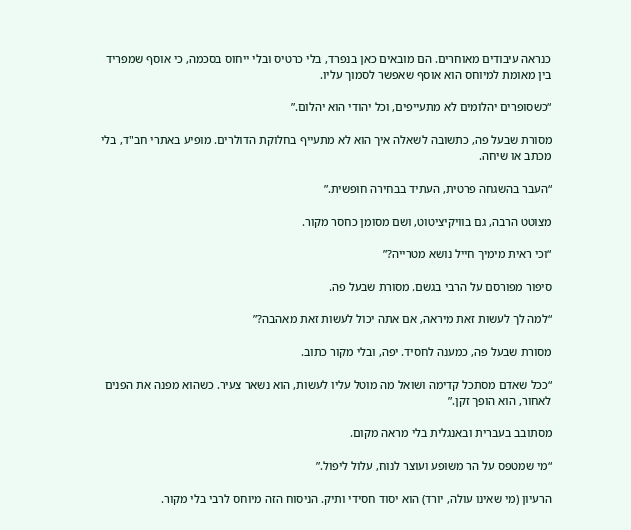כנראה עיבודים מאוחרים. הם מובאים כאן בנפרד, בלי כרטיס ובלי ייחוס בסכמה, כי אוסף שמפריד בין מאומת למיוחס הוא אוסף שאפשר לסמוך עליו.

“כשסופרים יהלומים לא מתעייפים, וכל יהודי הוא יהלום.”

מסורת שבעל פה, כתשובה לשאלה איך הוא לא מתעייף בחלוקת הדולרים. מופיע באתרי חב"ד, בלי מכתב או שיחה.

“העבר בהשגחה פרטית, העתיד בבחירה חופשית.”

מצוטט הרבה, גם בוויקיציטוט, ושם מסומן כחסר מקור.

“וכי ראית מימיך חייל נושא מטרייה?”

סיפור מפורסם על הרבי בגשם. מסורת שבעל פה.

“למה לך לעשות זאת מיראה, אם אתה יכול לעשות זאת מאהבה?”

מסורת שבעל פה, כמענה לחסיד. יפה, ובלי מקור כתוב.

“ככל שאדם מסתכל קדימה ושואל מה מוטל עליו לעשות, הוא נשאר צעיר. כשהוא מפנה את הפנים לאחור, הוא הופך זקן.”

מסתובב בעברית ובאנגלית בלי מראה מקום.

“מי שמטפס על הר משופע ועוצר לנוח, עלול ליפול.”

הרעיון (מי שאינו עולה, יורד) הוא יסוד חסידי ותיק. הניסוח הזה מיוחס לרבי בלי מקור.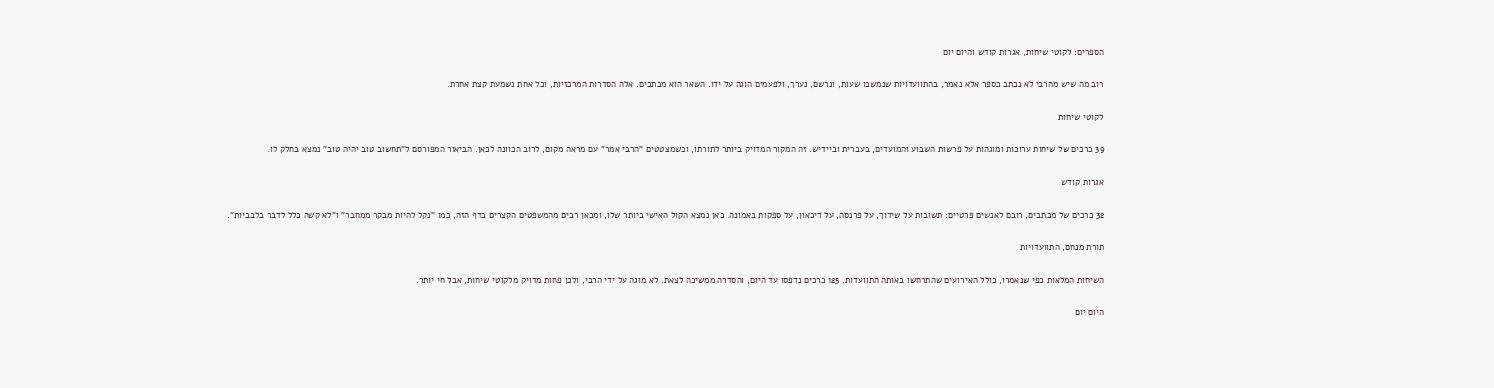הספרים: לקוטי שיחות, אגרות קודש והיום יום

רוב מה שיש מהרבי לא נכתב כספר אלא נאמר, בהתוועדויות שנמשכו שעות, ונרשם, נערך, ולפעמים הוגה על ידו. השאר הוא מכתבים. אלה הסדרות המרכזיות, וכל אחת נשמעת קצת אחרת.

לקוטי שיחות

39 כרכים של שיחות ערוכות ומוגהות על פרשות השבוע והמועדים, בעברית וביידיש. זה המקור המדויק ביותר לתורתו, וכשמצטטים "הרבי אמר" עם מראה מקום, לרוב הכוונה לכאן. הביאור המפורסם ל"תחשוב טוב יהיה טוב" נמצא בחלק לו.

אגרות קודש

32 כרכים של מכתבים, רובם לאנשים פרטיים: תשובות על שידוך, על פרנסה, על דיכאון, על ספקות באמונה. כאן נמצא הקול האישי ביותר שלו, ומכאן רבים מהמשפטים הקצרים בדף הזה, כמו "נקל להיות מבקר ממחבר" ו"לא קשה כלל לדבר בלבביות".

תורת מנחם, התוועדויות

השיחות המלאות כפי שנאמרו, כולל האירועים שהתרחשו באותה התוועדות. 125 כרכים נדפסו עד היום, והסדרה ממשיכה לצאת. לא מוגה על ידי הרבי, ולכן פחות מדויק מלקוטי שיחות, אבל חי יותר.

היום יום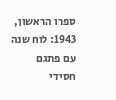ספרו הראשון, 1943: לוח שנה עם פתגם חסידי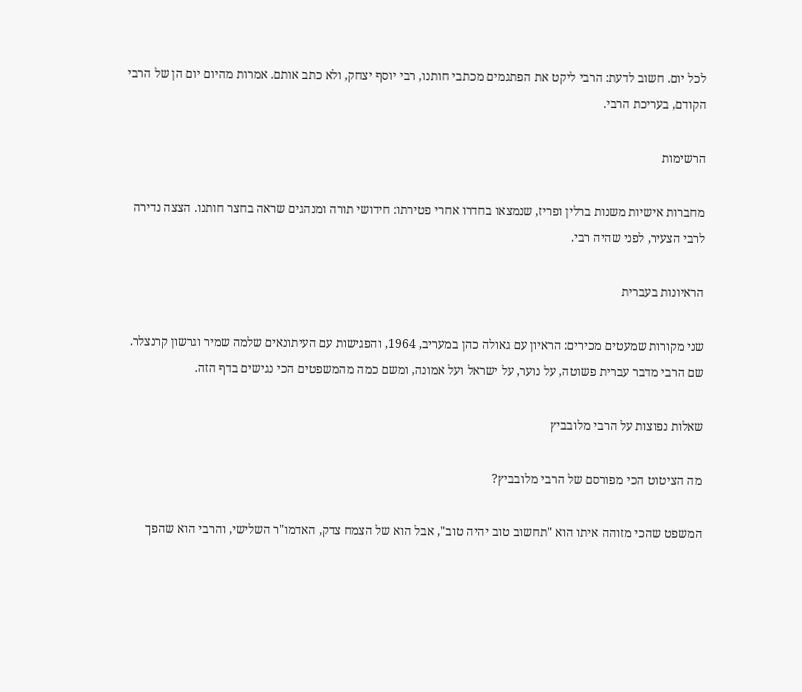לכל יום. חשוב לדעת: הרבי ליקט את הפתגמים מכתבי חותנו, רבי יוסף יצחק, ולא כתב אותם. אמרות מהיום יום הן של הרבי הקודם, בעריכת הרבי.

הרשימות

מחברות אישיות משנות ברלין ופריז, שנמצאו בחדרו אחרי פטירתו: חידושי תורה ומנהגים שראה בחצר חותנו. הצצה נדירה לרבי הצעיר, לפני שהיה רבי.

הראיונות בעברית

שני מקורות שמעטים מכירים: הראיון עם גאולה כהן במעריב, 1964, והפגישות עם העיתונאים שלמה שמיר וגרשון קרנצלר. שם הרבי מדבר עברית פשוטה, על נוער, על ישראל ועל אמונה, ומשם כמה מהמשפטים הכי נגישים בדף הזה.

שאלות נפוצות על הרבי מלובביץ

מה הציטוט הכי מפורסם של הרבי מלובביץ?

המשפט שהכי מזוהה איתו הוא "תחשוב טוב יהיה טוב", אבל הוא של הצמח צדק, האדמו"ר השלישי, והרבי הוא שהפך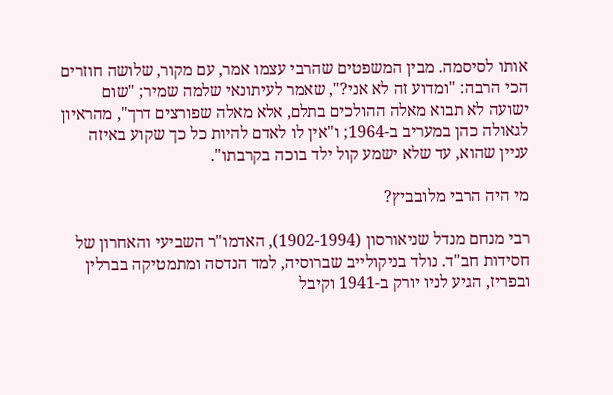אותו לסיסמה. מבין המשפטים שהרבי עצמו אמר, עם מקור, שלושה חוזרים הכי הרבה: "ומדוע זה לא אני?", שאמר לעיתונאי שלמה שמיר; "שום ישועה לא תבוא מאלה ההולכים בתלם, אלא מאלה שפורצים דרך", מהראיון לגאולה כהן במעריב ב-1964; ו"אין לו לאדם להיות כל כך שקוע באיזה עניין שהוא, עד שלא ישמע קול ילד בוכה בקרבתו".

מי היה הרבי מלובביץ?

רבי מנחם מנדל שניאורסון (1902-1994), האדמו"ר השביעי והאחרון של חסידות חב"ד. נולד בניקולייב שברוסיה, למד הנדסה ומתמטיקה בברלין ובפריז, הגיע לניו יורק ב-1941 וקיבל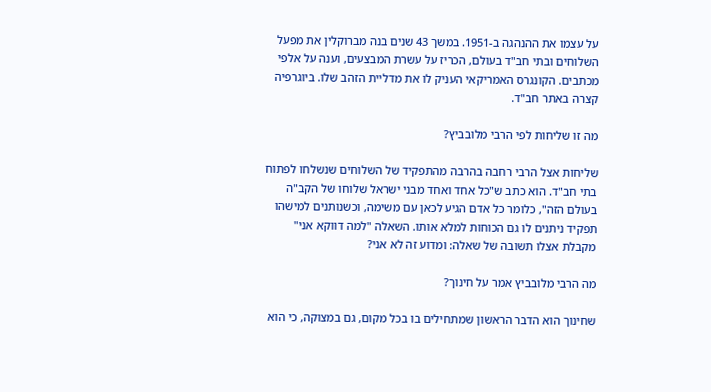על עצמו את ההנהגה ב-1951. במשך 43 שנים בנה מברוקלין את מפעל השלוחים ובתי חב"ד בעולם, הכריז על עשרת המבצעים, וענה על אלפי מכתבים. הקונגרס האמריקאי העניק לו את מדליית הזהב שלו. ביוגרפיה קצרה באתר חב"ד.

מה זו שליחות לפי הרבי מלובביץ?

שליחות אצל הרבי רחבה בהרבה מהתפקיד של השלוחים שנשלחו לפתוח בתי חב"ד. הוא כתב ש"כל אחד ואחד מבני ישראל שלוחו של הקב"ה בעולם הזה", כלומר כל אדם הגיע לכאן עם משימה, וכשנותנים למישהו תפקיד ניתנים לו גם הכוחות למלא אותו. השאלה "למה דווקא אני" מקבלת אצלו תשובה של שאלה: ומדוע זה לא אני?

מה הרבי מלובביץ אמר על חינוך?

שחינוך הוא הדבר הראשון שמתחילים בו בכל מקום, גם במצוקה, כי הוא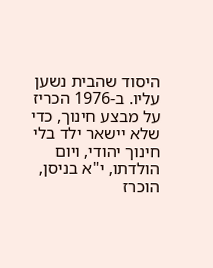היסוד שהבית נשען עליו. ב-1976 הכריז על מבצע חינוך, כדי שלא יישאר ילד בלי חינוך יהודי, ויום הולדתו, י"א בניסן, הוכרז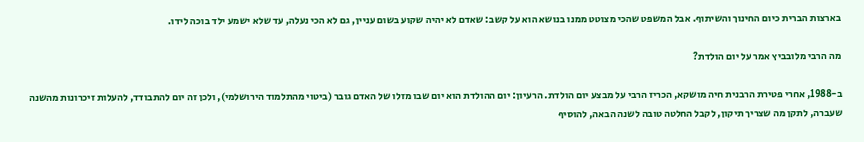בארצות הברית כיום החינוך והשיתוף. אבל המשפט שהכי מצוטט ממנו בנושא הוא על קשב: שאדם לא יהיה שקוע בשום עניין, גם לא הכי נעלה, עד שלא ישמע ילד בוכה לידו.

מה הרבי מלובביץ אמר על יום הולדת?

ב-1988, אחרי פטירת הרבנית חיה מושקא, הכריז הרבי על מבצע יום הולדת. הרעיון: יום ההולדת הוא יום שבו מזלו של האדם גובר (ביטוי מהתלמוד הירושלמי), ולכן זה יום להתבודד, להעלות זיכרונות מהשנה שעברה, לתקן מה שצריך תיקון, לקבל החלטה טובה לשנה הבאה, להוסיף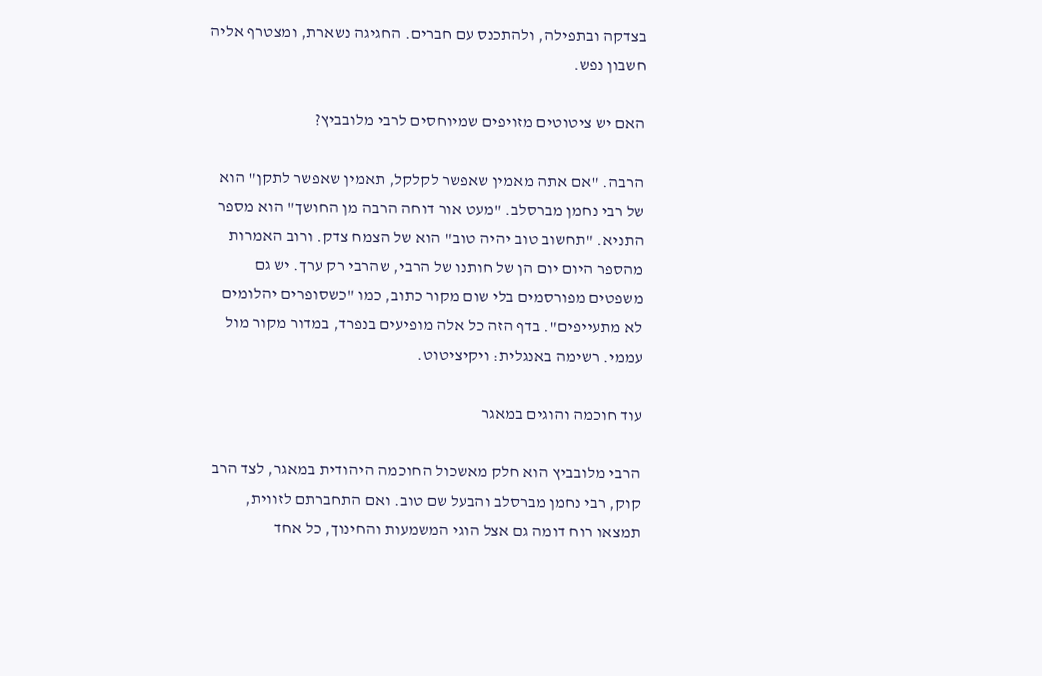בצדקה ובתפילה, ולהתכנס עם חברים. החגיגה נשארת, ומצטרף אליה חשבון נפש.

האם יש ציטוטים מזויפים שמיוחסים לרבי מלובביץ?

הרבה. "אם אתה מאמין שאפשר לקלקל, תאמין שאפשר לתקן" הוא של רבי נחמן מברסלב. "מעט אור דוחה הרבה מן החושך" הוא מספר התניא. "תחשוב טוב יהיה טוב" הוא של הצמח צדק. ורוב האמרות מהספר היום יום הן של חותנו של הרבי, שהרבי רק ערך. יש גם משפטים מפורסמים בלי שום מקור כתוב, כמו "כשסופרים יהלומים לא מתעייפים". בדף הזה כל אלה מופיעים בנפרד, במדור מקור מול עממי. רשימה באנגלית: ויקיציטוט.

עוד חוכמה והוגים במאגר

הרבי מלובביץ הוא חלק מאשכול החוכמה היהודית במאגר, לצד הרב קוק, רבי נחמן מברסלב והבעל שם טוב. ואם התחברתם לזווית, תמצאו רוח דומה גם אצל הוגי המשמעות והחינוך, כל אחד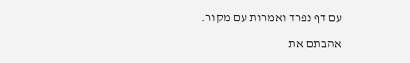עם דף נפרד ואמרות עם מקור.

אהבתם את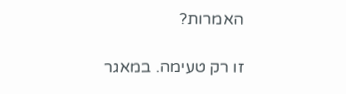האמרות?

זו רק טעימה. במאגר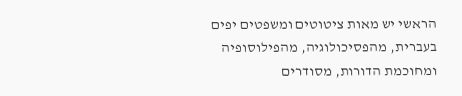הראשי יש מאות ציטוטים ומשפטים יפים בעברית, מהפסיכולוגיה, מהפילוסופיה ומחוכמת הדורות, מסודרים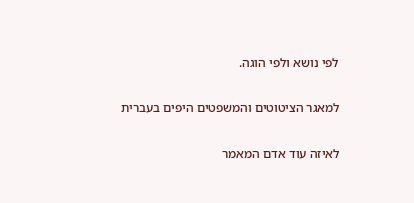לפי נושא ולפי הוגה.

למאגר הציטוטים והמשפטים היפים בעברית

לאיזה עוד אדם המאמר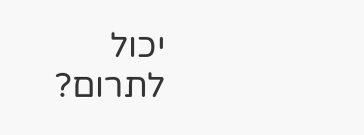יכול לתרום?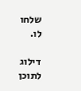שלחו לו.

דילוג לתוכן